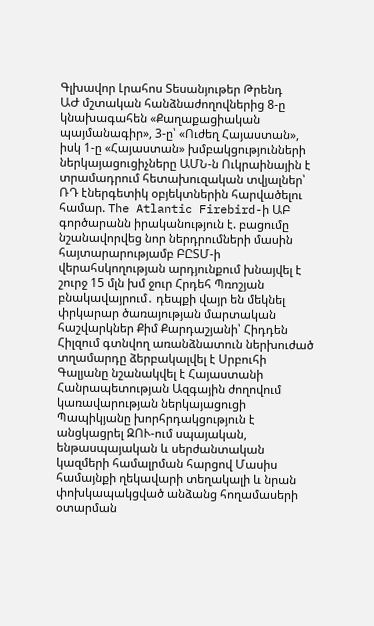Գլխավոր Լրահոս Տեսանյութեր Թրենդ
ԱԺ մշտական հանձնաժողովներից 8-ը կնախագահեն «Քաղաքացիական պայմանագիր», 3-ը՝ «Ուժեղ Հայաստան», իսկ 1-ը «Հայաստան» խմբակցությունների ներկայացուցիչները ԱՄՆ-ն Ուկրաինային է տրամադրում հետախուզական տվյալներ՝ ՌԴ էներգետիկ օբյեկտներին հարվածելու համար. The Atlantic Firebird-ի ԱԲ գործարանն իրականություն է. բացումը նշանավորվեց նոր ներդրումների մասին հայտարարությամբ ԲԸՏՄ-ի վերահսկողության արդյունքում խնայվել է շուրջ 15 մլն խմ ջուր Հրդեհ Պռոշյան բնակավայրում․ դեպքի վայր են մեկնել փրկարար ծառայության մարտական հաշվարկներ Քիմ Քարդաշյանի՝ Հիդդեն Հիլզում գտնվող առանձնատուն ներխուժած տղամարդը ձերբակալվել է Սրբուհի Գալյանը նշանակվել է Հայաստանի Հանրապետության Ազգային ժողովում կառավարության ներկայացուցի Պապիկյանը խորհրդակցություն է անցկացրել ԶՈՒ-ում սպայական, ենթասպայական և սերժանտական կազմերի համալրման հարցով Մասիս համայնքի ղեկավարի տեղակալի և նրան փոխկապակցված անձանց հողամասերի օտարման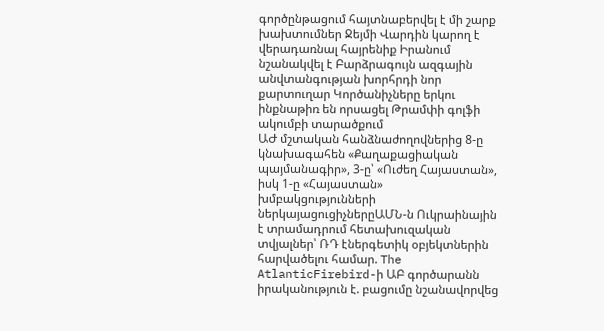գործընթացում հայտնաբերվել է մի շարք խախտումներ Ջեյմի Վարդին կարող է վերադառնալ հայրենիք Իրանում նշանակվել է Բարձրագույն ազգային անվտանգության խորհրդի նոր քարտուղար Կործանիչները երկու ինքնաթիռ են որսացել Թրամփի գոլֆի ակումբի տարածքում
ԱԺ մշտական հանձնաժողովներից 8-ը կնախագահեն «Քաղաքացիական պայմանագիր», 3-ը՝ «Ուժեղ Հայաստան», իսկ 1-ը «Հայաստան» խմբակցությունների ներկայացուցիչներըԱՄՆ-ն Ուկրաինային է տրամադրում հետախուզական տվյալներ՝ ՌԴ էներգետիկ օբյեկտներին հարվածելու համար. The AtlanticFirebird-ի ԱԲ գործարանն իրականություն է. բացումը նշանավորվեց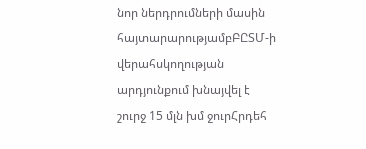նոր ներդրումների մասին հայտարարությամբԲԸՏՄ-ի վերահսկողության արդյունքում խնայվել է շուրջ 15 մլն խմ ջուրՀրդեհ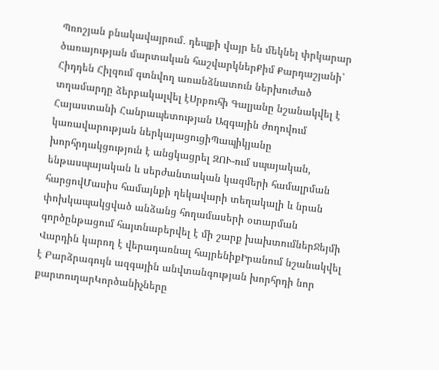Պռոշյան բնակավայրում․ դեպքի վայր են մեկնել փրկարար ծառայության մարտական հաշվարկներՔիմ Քարդաշյանի՝ Հիդդեն Հիլզում գտնվող առանձնատուն ներխուժած տղամարդը ձերբակալվել էՍրբուհի Գալյանը նշանակվել է Հայաստանի Հանրապետության Ազգային ժողովում կառավարության ներկայացուցիՊապիկյանը խորհրդակցություն է անցկացրել ԶՈՒ-ում սպայական, ենթասպայական և սերժանտական կազմերի համալրման հարցովՄասիս համայնքի ղեկավարի տեղակալի և նրան փոխկապակցված անձանց հողամասերի օտարման գործընթացում հայտնաբերվել է մի շարք խախտումներՋեյմի Վարդին կարող է վերադառնալ հայրենիքԻրանում նշանակվել է Բարձրագույն ազգային անվտանգության խորհրդի նոր քարտուղարԿործանիչները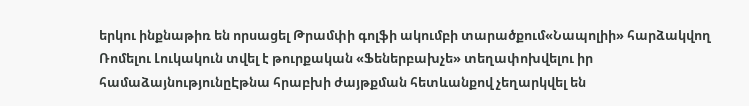երկու ինքնաթիռ են որսացել Թրամփի գոլֆի ակումբի տարածքում«Նապոլիի» հարձակվող Ռոմելու Լուկակուն տվել է թուրքական «Ֆեներբախչե» տեղափոխվելու իր համաձայնությունըԷթնա հրաբխի ժայթքման հետևանքով չեղարկվել են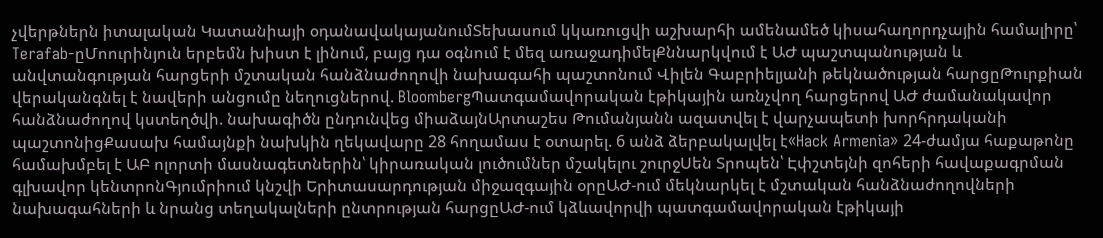չվերթներն իտալական Կատանիայի օդանավակայանումՏեխասում կկառուցվի աշխարհի ամենամեծ կիսահաղորդչային համալիրը՝ Terafab-ըՄոուրինյուն երբեմն խիստ է լինում, բայց դա օգնում է մեզ առաջադիմելՔննարկվում է ԱԺ պաշտպանության և անվտանգության հարցերի մշտական հանձնաժողովի նախագահի պաշտոնում Վիլեն Գաբրիելյանի թեկնածության հարցըԹուրքիան վերականգնել է նավերի անցումը նեղուցներով. BloombergՊատգամավորական էթիկային առնչվող հարցերով ԱԺ ժամանակավոր հանձնաժողով կստեղծվի. նախագիծն ընդունվեց միաձայնԱրտաշես Թումանյանն ազատվել է վարչապետի խորհրդականի պաշտոնիցՔասախ համայնքի նախկին ղեկավարը 28 հողամաս է օտարել. 6 անձ ձերբակալվել է«Hack Armenia» 24-ժամյա հաքաթոնը համախմբել է ԱԲ ոլորտի մասնագետներին՝ կիրառական լուծումներ մշակելու շուրջՍեն Տրոպեն՝ Էփշտեյնի զոհերի հավաքագրման գլխավոր կենտրոնԳյումրիում կնշվի Երիտասարդության միջազգային օրըԱԺ-ում մեկնարկել է մշտական հանձնաժողովների նախագահների և նրանց տեղակալների ընտրության հարցըԱԺ-ում կձևավորվի պատգամավորական էթիկայի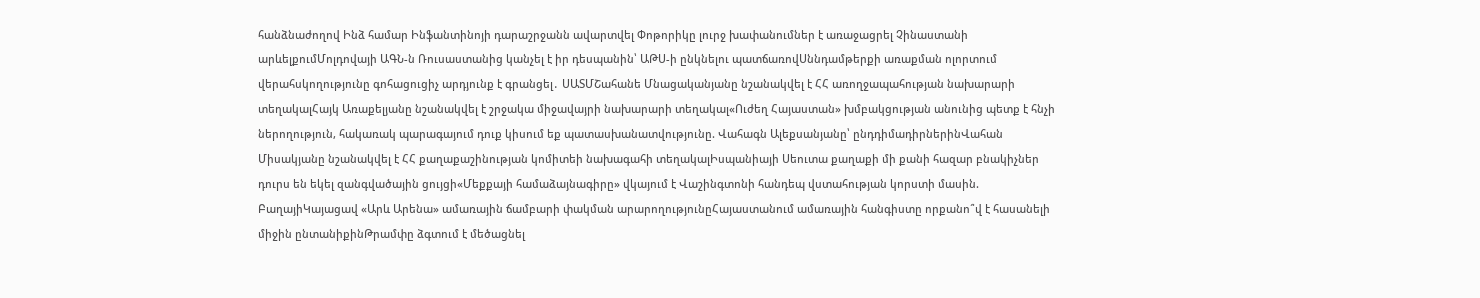հանձնաժողով Ինձ համար Ինֆանտինոյի դարաշրջանն ավարտվել Փոթորիկը լուրջ խափանումներ է առաջացրել Չինաստանի արևելքումՄոլդովայի ԱԳՆ-ն Ռուսաստանից կանչել է իր դեսպանին՝ ԱԹՍ-ի ընկնելու պատճառովՍննդամթերքի առաքման ոլորտում վերահսկողությունը գոհացուցիչ արդյունք է գրանցել․ ՍԱՏՄՇահանե Մնացականյանը նշանակվել է ՀՀ առողջապահության նախարարի տեղակալՀայկ Առաքելյանը նշանակվել է շրջակա միջավայրի նախարարի տեղակալ«Ուժեղ Հայաստան» խմբակցության անունից պետք է հնչի ներողություն, հակառակ պարագայում դուք կիսում եք պատասխանատվությունը. Վահագն Ալեքսանյանը՝ ընդդիմադիրներինՎահան Միսակյանը նշանակվել է ՀՀ քաղաքաշինության կոմիտեի նախագահի տեղակալԻսպանիայի Սեուտա քաղաքի մի քանի հազար բնակիչներ դուրս են եկել զանգվածային ցույցի«Մեքքայի համաձայնագիրը» վկայում է Վաշինգտոնի հանդեպ վստահության կորստի մասին. ԲաղայիԿայացավ «Արև Արենա» ամառային ճամբարի փակման արարողությունըՀայաստանում ամառային հանգիստը որքանո՞վ է հասանելի միջին ընտանիքինԹրամփը ձգտում է մեծացնել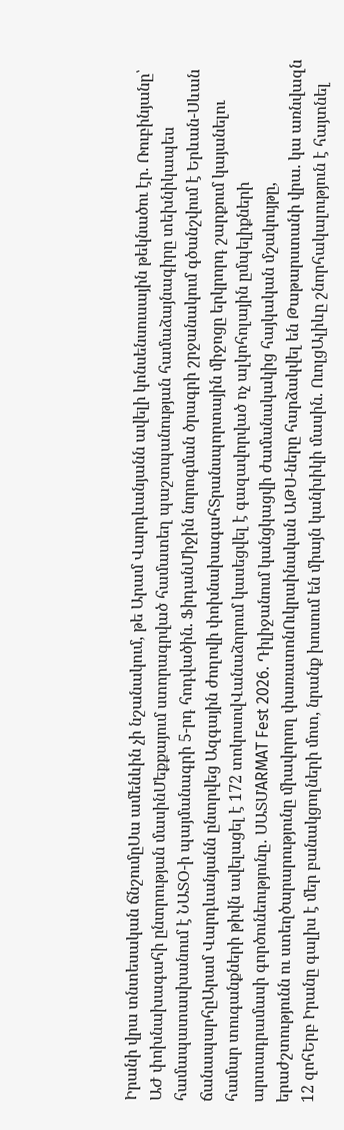Իրանի վրա տնտեսական ճնշումըՍա ամենևին չի նշանակում, թե Արամ Վարդևանյանն ավելի կոնսենսուսային թեկնածու էր. Ռուբինյանը՝ ԱԺ փոխնախագահի ընտրության մասինՄեքքայում ստորագրված համատեղ պաշտպանության համաձայնագիրը տեխնիկապես համապատասխանում է ՆԱՏՕ-ի պայմանագրի 5-րդ հոդվածին. ՖիդանՄիջին նորոգման ծրագրի շրջանակում գծանշվում է Երևան-Սևան ճանապարհըԱրամ Վարդևանյանն ընտրվեց Ազգային ժողովի փոխնախագահՏրանսպորտային միջոցը երկրորդ շարքում կայանելու համար տուգանքների թիվն ավելացել է 172 տոկոսովՎանաձորում կասեցվել է գազավորված ոչ ալկոհոլային ըմպելիքների արտադրամասի գործունեությունը․ ՍԱՏՄARMAT Fest 2026. Դիլիջանում կանցկացվի ժամանակակից հայկական մշակույթը, երաժշտությունն ու ստեղծարարությունը միավորող փառատոնՈւկրաինական ԱԹՍ-ները հարձակվել են Թաթարստանի վրա. կա առնվազն 12 զոհԵրբ Իրանը գալիս է մեր բանակցողների մոտ, նրանք խոսում են միայն կանխիկի մասին. ՈւոլցԱլիևը շնորհակալություն է հայտնել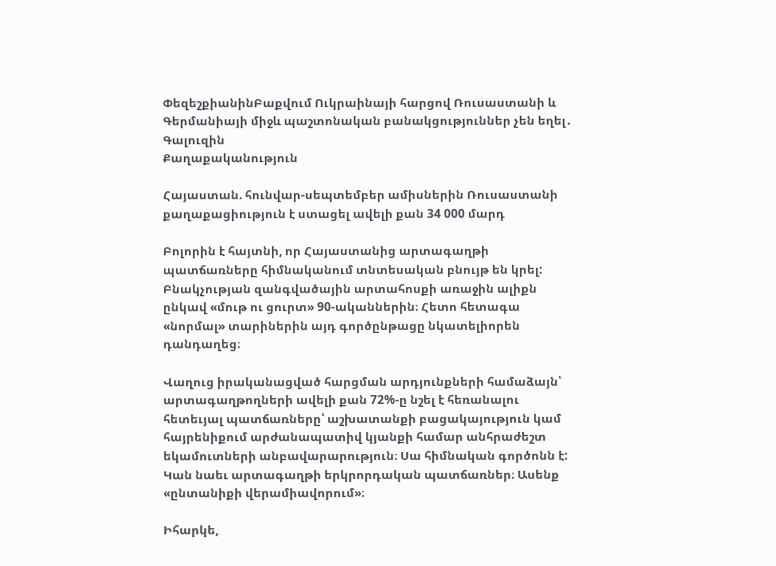ՓեզեշքիանինԲաքվում Ուկրաինայի հարցով Ռուսաստանի և Գերմանիայի միջև պաշտոնական բանակցություններ չեն եղել․ Գալուզին
Քաղաքականություն

Հայաստան. հունվար-սեպտեմբեր ամիսներին Ռուսաստանի քաղաքացիություն է ստացել ավելի քան 34 000 մարդ

Բոլորին է հայտնի, որ Հայաստանից արտագաղթի պատճառները հիմնականում տնտեսական բնույթ են կրել: Բնակչության զանգվածային արտահոսքի առաջին ալիքն ընկավ «մութ ու ցուրտ» 90-ականներին։ Հետո հետագա «նորմալ» տարիներին այդ գործընթացը նկատելիորեն դանդաղեց։

Վաղուց իրականացված հարցման արդյունքների համաձայն՝ արտագաղթողների ավելի քան 72%-ը նշել է հեռանալու հետեւյալ պատճառները՝ աշխատանքի բացակայություն կամ հայրենիքում արժանապատիվ կյանքի համար անհրաժեշտ եկամուտների անբավարարություն։ Սա հիմնական գործոնն է: Կան նաեւ արտագաղթի երկրորդական պատճառներ։ Ասենք «ընտանիքի վերամիավորում»։

Իհարկե,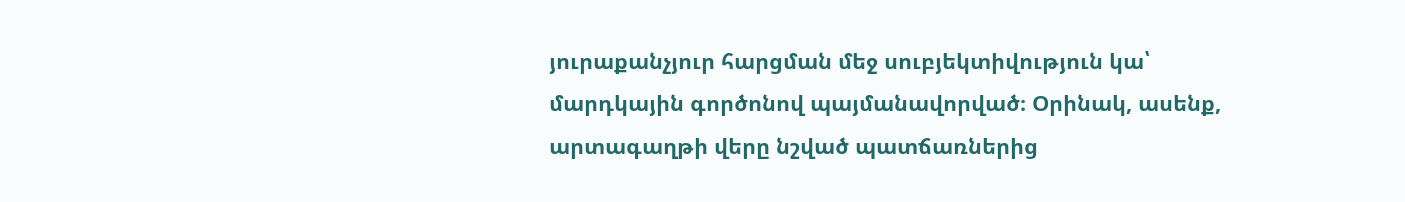յուրաքանչյուր հարցման մեջ սուբյեկտիվություն կա՝ մարդկային գործոնով պայմանավորված։ Օրինակ, ասենք, արտագաղթի վերը նշված պատճառներից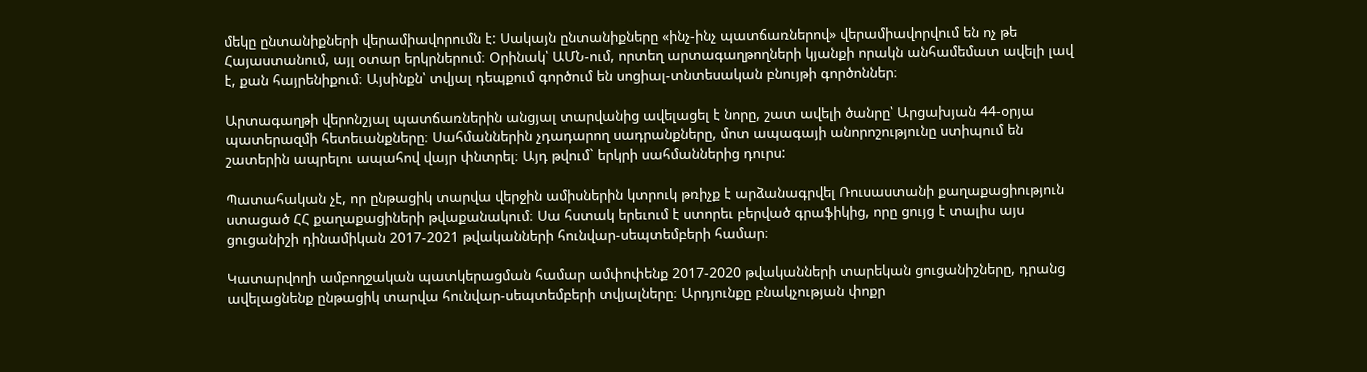մեկը ընտանիքների վերամիավորումն է: Սակայն ընտանիքները «ինչ-ինչ պատճառներով» վերամիավորվում են ոչ թե Հայաստանում, այլ օտար երկրներում։ Օրինակ՝ ԱՄՆ-ում, որտեղ արտագաղթողների կյանքի որակն անհամեմատ ավելի լավ է, քան հայրենիքում։ Այսինքն՝ տվյալ դեպքում գործում են սոցիալ-տնտեսական բնույթի գործոններ։

Արտագաղթի վերոնշյալ պատճառներին անցյալ տարվանից ավելացել է նորը, շատ ավելի ծանրը՝ Արցախյան 44-օրյա պատերազմի հետեւանքները։ Սահմաններին չդադարող սադրանքները, մոտ ապագայի անորոշությունը ստիպում են շատերին ապրելու ապահով վայր փնտրել։ Այդ թվում` երկրի սահմաններից դուրս:

Պատահական չէ, որ ընթացիկ տարվա վերջին ամիսներին կտրուկ թռիչք է արձանագրվել Ռուսաստանի քաղաքացիություն ստացած ՀՀ քաղաքացիների թվաքանակում։ Սա հստակ երեւում է ստորեւ բերված գրաֆիկից, որը ցույց է տալիս այս ցուցանիշի դինամիկան 2017-2021 թվականների հունվար-սեպտեմբերի համար։

Կատարվողի ամբողջական պատկերացման համար ամփոփենք 2017-2020 թվականների տարեկան ցուցանիշները, դրանց ավելացնենք ընթացիկ տարվա հունվար-սեպտեմբերի տվյալները։ Արդյունքը բնակչության փոքր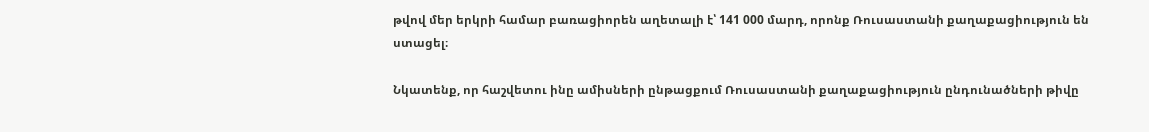թվով մեր երկրի համար բառացիորեն աղետալի է՝ 141 000 մարդ, որոնք Ռուսաստանի քաղաքացիություն են ստացել։

Նկատենք, որ հաշվետու ինը ամիսների ընթացքում Ռուսաստանի քաղաքացիություն ընդունածների թիվը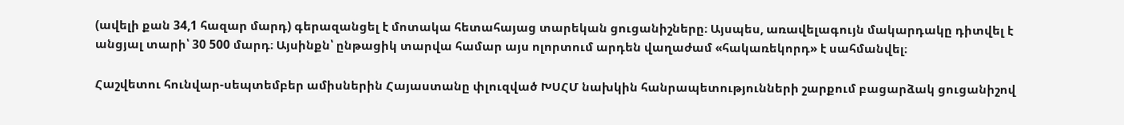(ավելի քան 34,1 հազար մարդ) գերազանցել է մոտակա հետահայաց տարեկան ցուցանիշները։ Այսպես, առավելագույն մակարդակը դիտվել է անցյալ տարի՝ 30 500 մարդ։ Այսինքն՝ ընթացիկ տարվա համար այս ոլորտում արդեն վաղաժամ «հակառեկորդ» է սահմանվել։

Հաշվետու հունվար-սեպտեմբեր ամիսներին Հայաստանը փլուզված ԽՍՀՄ նախկին հանրապետությունների շարքում բացարձակ ցուցանիշով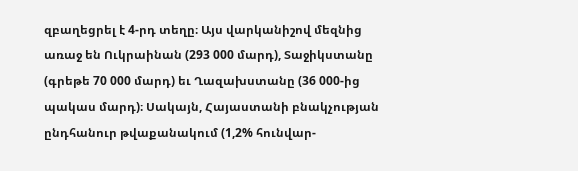զբաղեցրել է 4-րդ տեղը։ Այս վարկանիշով մեզնից առաջ են Ուկրաինան (293 000 մարդ), Տաջիկստանը (գրեթե 70 000 մարդ) եւ Ղազախստանը (36 000-ից պակաս մարդ)։ Սակայն, Հայաստանի բնակչության ընդհանուր թվաքանակում (1,2% հունվար-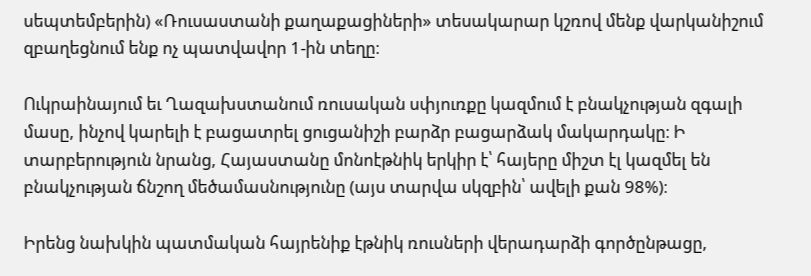սեպտեմբերին) «Ռուսաստանի քաղաքացիների» տեսակարար կշռով մենք վարկանիշում զբաղեցնում ենք ոչ պատվավոր 1-ին տեղը։

Ուկրաինայում եւ Ղազախստանում ռուսական սփյուռքը կազմում է բնակչության զգալի մասը, ինչով կարելի է բացատրել ցուցանիշի բարձր բացարձակ մակարդակը։ Ի տարբերություն նրանց, Հայաստանը մոնոէթնիկ երկիր է՝ հայերը միշտ էլ կազմել են բնակչության ճնշող մեծամասնությունը (այս տարվա սկզբին՝ ավելի քան 98%)։

Իրենց նախկին պատմական հայրենիք էթնիկ ռուսների վերադարձի գործընթացը,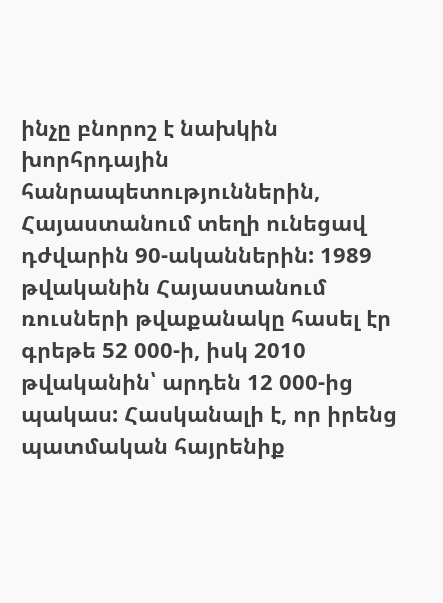ինչը բնորոշ է նախկին խորհրդային հանրապետություններին, Հայաստանում տեղի ունեցավ դժվարին 90-ականներին: 1989 թվականին Հայաստանում ռուսների թվաքանակը հասել էր գրեթե 52 000-ի, իսկ 2010 թվականին՝ արդեն 12 000-ից պակաս: Հասկանալի է, որ իրենց պատմական հայրենիք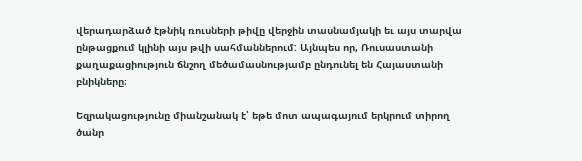վերադարձած էթնիկ ռուսների թիվը վերջին տասնամյակի եւ այս տարվա ընթացքում կլինի այս թվի սահմաններում: Այնպես որ, Ռուսաստանի քաղաքացիություն ճնշող մեծամասնությամբ ընդունել են Հայաստանի բնիկները։

Եզրակացությունը միանշանակ է՝ եթե մոտ ապագայում երկրում տիրող ծանր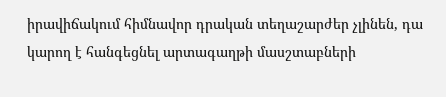իրավիճակում հիմնավոր դրական տեղաշարժեր չլինեն, դա կարող է հանգեցնել արտագաղթի մասշտաբների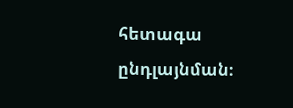հետագա ընդլայնման։